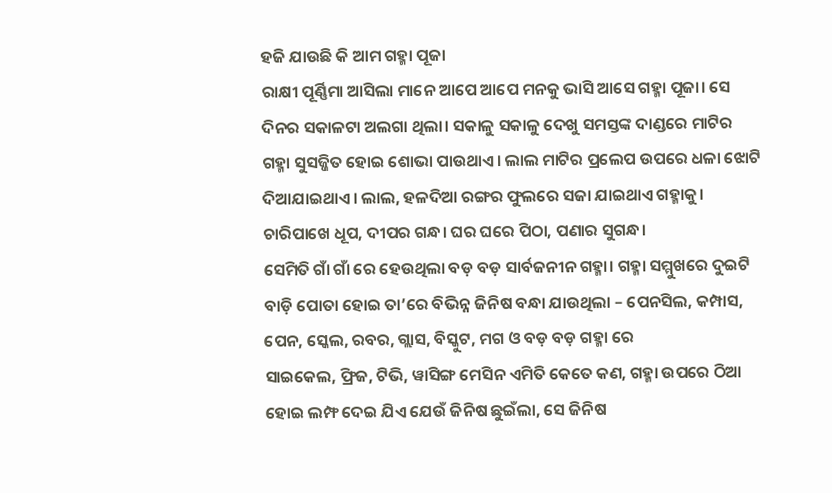ହଜି ଯାଉଛି କି ଆମ ଗହ୍ମା ପୂଜା
ରାକ୍ଷୀ ପୂର୍ଣ୍ଣିମା ଆସିଲା ମାନେ ଆପେ ଆପେ ମନକୁ ଭାସି ଆସେ ଗହ୍ମା ପୂଜା। ସେ ଦିନର ସକାଳଟା ଅଲଗା ଥିଲା। ସକାଳୁ ସକାଳୁ ଦେଖୁ ସମସ୍ତଙ୍କ ଦାଣ୍ଡରେ ମାଟିର ଗହ୍ମା ସୁସଜ୍ଜିତ ହୋଇ ଶୋଭା ପାଉଥାଏ। ଲାଲ ମାଟିର ପ୍ରଲେପ ଉପରେ ଧଳା ଝୋଟି ଦିଆଯାଇଥାଏ। ଲାଲ, ହଳଦିଆ ରଙ୍ଗର ଫୁଲରେ ସଜା ଯାଇଥାଏ ଗହ୍ମାକୁ। ଚାରିପାଖେ ଧୂପ, ଦୀପର ଗନ୍ଧ। ଘର ଘରେ ପିଠା, ପଣାର ସୁଗନ୍ଧ।
ସେମିତି ଗାଁ ଗାଁ ରେ ହେଉଥିଲା ବଡ଼ ବଡ଼ ସାର୍ବଜନୀନ ଗହ୍ମା। ଗହ୍ମା ସମ୍ମୁଖରେ ଦୁଇଟି ବାଡ଼ି ପୋତା ହୋଇ ତା’ରେ ବିଭିନ୍ନ ଜିନିଷ ବନ୍ଧା ଯାଉଥିଲା – ପେନସିଲ, କମ୍ପାସ, ପେନ, ସ୍କେଲ, ରବର, ଗ୍ଲାସ, ବିସ୍କୁଟ, ମଗ ଓ ବଡ଼ ବଡ଼ ଗହ୍ମା ରେ
ସାଇକେଲ, ଫ୍ରିଜ, ଟିଭି, ୱାସିଙ୍ଗ ମେସିନ ଏମିତି କେତେ କଣ, ଗହ୍ମା ଉପରେ ଠିଆ ହୋଇ ଲମ୍ଫ ଦେଇ ଯିଏ ଯେଉଁ ଜିନିଷ ଛୁଇଁଲା, ସେ ଜିନିଷ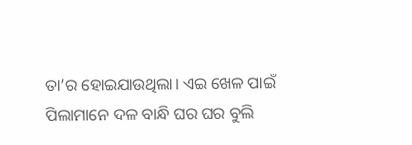ତା’ର ହୋଇଯାଉଥିଲା। ଏଇ ଖେଳ ପାଇଁ ପିଲାମାନେ ଦଳ ବାନ୍ଧି ଘର ଘର ବୁଲି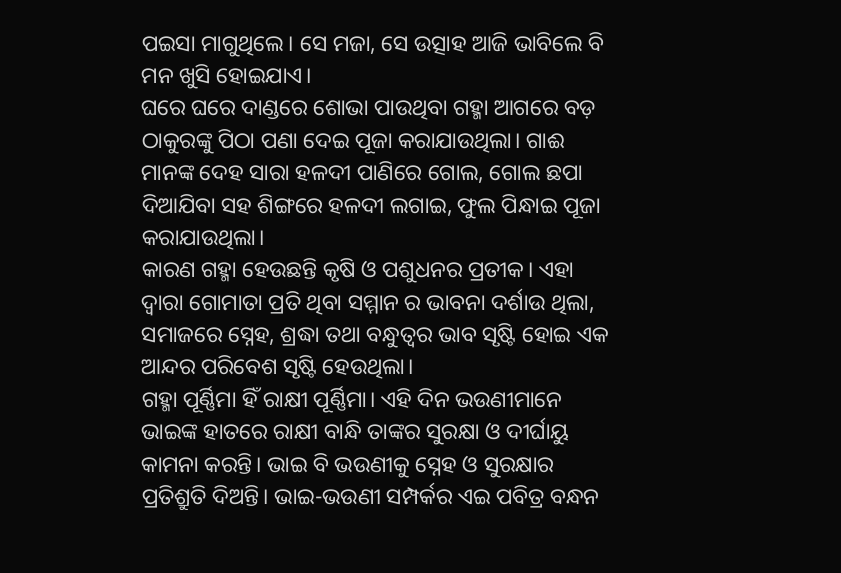ପଇସା ମାଗୁଥିଲେ। ସେ ମଜା, ସେ ଉତ୍ସାହ ଆଜି ଭାବିଲେ ବି ମନ ଖୁସି ହୋଇଯାଏ।
ଘରେ ଘରେ ଦାଣ୍ଡରେ ଶୋଭା ପାଉଥିବା ଗହ୍ମା ଆଗରେ ବଡ଼ ଠାକୁରଙ୍କୁ ପିଠା ପଣା ଦେଇ ପୂଜା କରାଯାଉଥିଲା। ଗାଈ ମାନଙ୍କ ଦେହ ସାରା ହଳଦୀ ପାଣିରେ ଗୋଲ, ଗୋଲ ଛପା ଦିଆଯିବା ସହ ଶିଙ୍ଗରେ ହଳଦୀ ଲଗାଇ, ଫୁଲ ପିନ୍ଧାଇ ପୂଜା କରାଯାଉଥିଲା।
କାରଣ ଗହ୍ମା ହେଉଛନ୍ତି କୃଷି ଓ ପଶୁଧନର ପ୍ରତୀକ। ଏହା ଦ୍ୱାରା ଗୋମାତା ପ୍ରତି ଥିବା ସମ୍ମାନ ର ଭାବନା ଦର୍ଶାଉ ଥିଲା,
ସମାଜରେ ସ୍ନେହ, ଶ୍ରଦ୍ଧା ତଥା ବନ୍ଧୁତ୍ୱର ଭାବ ସୃଷ୍ଟି ହୋଇ ଏକ ଆନ୍ଦର ପରିବେଶ ସୃଷ୍ଟି ହେଉଥିଲା।
ଗହ୍ମା ପୂର୍ଣ୍ଣିମା ହିଁ ରାକ୍ଷୀ ପୂର୍ଣ୍ଣିମା। ଏହି ଦିନ ଭଉଣୀମାନେ ଭାଇଙ୍କ ହାତରେ ରାକ୍ଷୀ ବାନ୍ଧି ତାଙ୍କର ସୁରକ୍ଷା ଓ ଦୀର୍ଘାୟୁ କାମନା କରନ୍ତି। ଭାଇ ବି ଭଉଣୀକୁ ସ୍ନେହ ଓ ସୁରକ୍ଷାର ପ୍ରତିଶ୍ରୁତି ଦିଅନ୍ତି। ଭାଇ-ଭଉଣୀ ସମ୍ପର୍କର ଏଇ ପବିତ୍ର ବନ୍ଧନ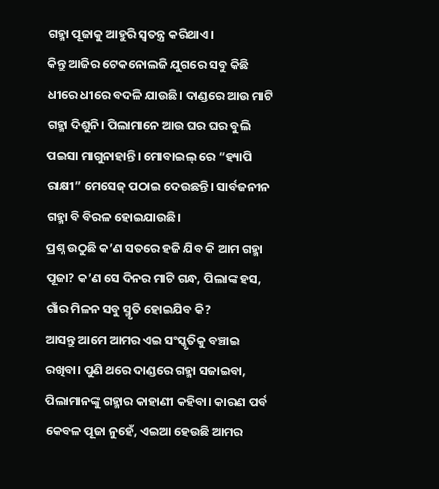ଗହ୍ମା ପୂଜାକୁ ଆହୁରି ସ୍ୱତନ୍ତ୍ର କରିଥାଏ।
କିନ୍ତୁ ଆଜିର ଟେକନୋଲଜି ଯୁଗରେ ସବୁ କିଛି ଧୀରେ ଧୀରେ ବଦଳି ଯାଉଛି। ଦାଣ୍ଡରେ ଆଉ ମାଟି ଗହ୍ମା ଦିଶୁନି। ପିଲାମାନେ ଆଉ ଘର ଘର ବୁଲି ପଇସା ମାଗୁନାହାନ୍ତି। ମୋବାଇଲ୍ ରେ “ହ୍ୟାପି ରାକ୍ଷୀ” ମେସେଜ୍ ପଠାଇ ଦେଉଛନ୍ତି। ସାର୍ବଜନୀନ ଗହ୍ମା ବି ବିରଳ ହୋଇଯାଉଛି।
ପ୍ରଶ୍ନ ଉଠୁଛି କ’ଣ ସତରେ ହଜି ଯିବ କି ଆମ ଗହ୍ମା ପୂଜା? କ’ଣ ସେ ଦିନର ମାଟି ଗନ୍ଧ, ପିଲାଙ୍କ ହସ, ଗାଁର ମିଳନ ସବୁ ସ୍ମୃତି ହୋଇଯିବ କି?
ଆସନ୍ତୁ ଆମେ ଆମର ଏଇ ସଂସ୍କୃତିକୁ ବଞ୍ଚାଇ ରଖିବା। ପୁଣି ଥରେ ଦାଣ୍ଡରେ ଗହ୍ମା ସଜାଇବା, ପିଲାମାନଙ୍କୁ ଗହ୍ମାର କାହାଣୀ କହିବା। କାରଣ ପର୍ବ କେବଳ ପୂଜା ନୁହେଁ, ଏଇଆ ହେଉଛି ଆମର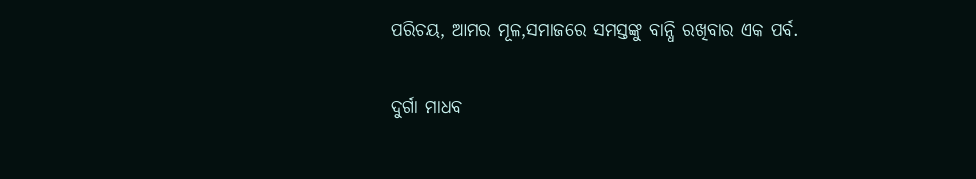ପରିଚୟ, ଆମର ମୂଳ,ସମାଜରେ ସମସ୍ତଙ୍କୁ ବାନ୍ଧି ରଖିବାର ଏକ ପର୍ବ.

ଦୁର୍ଗା ମାଧବ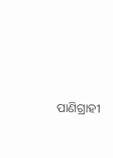ପାଣିଗ୍ରାହୀ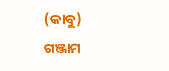(କାବୁ)
ଗଞ୍ଜାମ